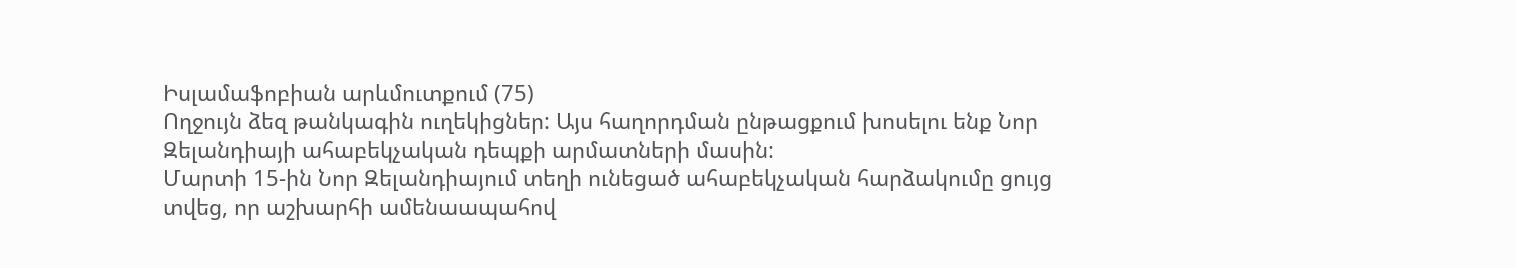Իսլամաֆոբիան արևմուտքում (75)
Ողջույն ձեզ թանկագին ուղեկիցներ: Այս հաղորդման ընթացքում խոսելու ենք Նոր Զելանդիայի ահաբեկչական դեպքի արմատների մասին:
Մարտի 15-ին Նոր Զելանդիայում տեղի ունեցած ահաբեկչական հարձակումը ցույց տվեց, որ աշխարհի ամենաապահով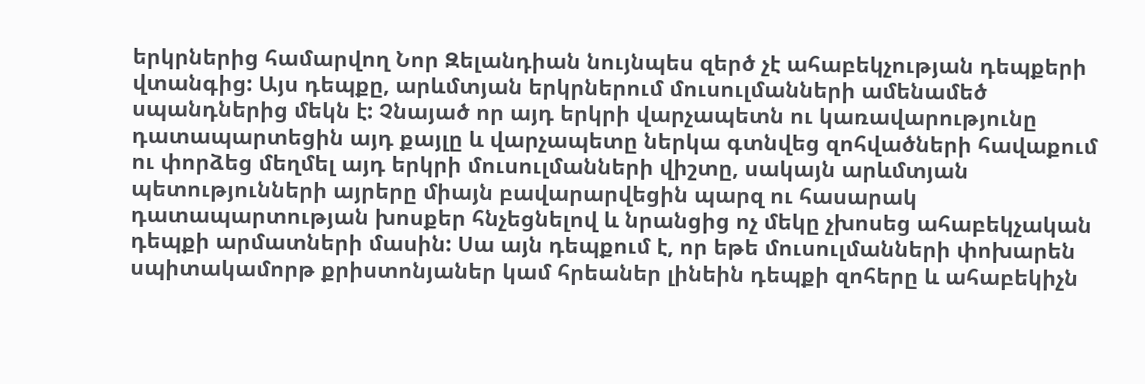երկրներից համարվող Նոր Զելանդիան նույնպես զերծ չէ ահաբեկչության դեպքերի վտանգից: Այս դեպքը, արևմտյան երկրներում մուսուլմանների ամենամեծ սպանդներից մեկն է: Չնայած որ այդ երկրի վարչապետն ու կառավարությունը դատապարտեցին այդ քայլը և վարչապետը ներկա գտնվեց զոհվածների հավաքում ու փորձեց մեղմել այդ երկրի մուսուլմանների վիշտը, սակայն արևմտյան պետությունների այրերը միայն բավարարվեցին պարզ ու հասարակ դատապարտության խոսքեր հնչեցնելով և նրանցից ոչ մեկը չխոսեց ահաբեկչական դեպքի արմատների մասին: Սա այն դեպքում է, որ եթե մուսուլմանների փոխարեն սպիտակամորթ քրիստոնյաներ կամ հրեաներ լինեին դեպքի զոհերը և ահաբեկիչն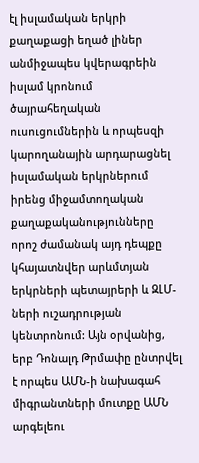էլ իսլամական երկրի քաղաքացի եղած լիներ անմիջապես կվերագրեին իսլամ կրոնում ծայրահեղական ուսուցումներին և որպեսզի կարողանային արդարացնել իսլամական երկրներում իրենց միջամտողական քաղաքականությունները որոշ ժամանակ այդ դեպքը կհայատնվեր արևմտյան երկրների պետայրերի և ԶԼՄ-ների ուշադրության կենտրոնում: Այն օրվանից, երբ Դոնալդ Թրմափը ընտրվել է որպես ԱՄՆ-ի նախագահ միգրանտների մուտքը ԱՄՆ արգելեու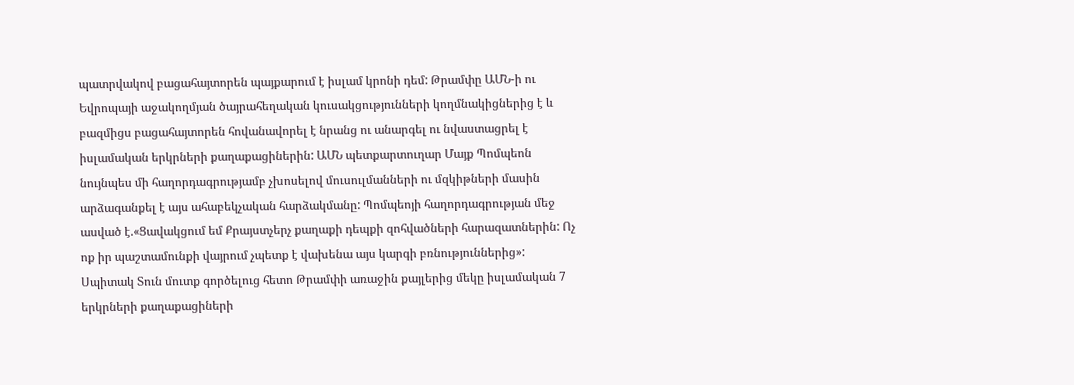պատրվակով բացահայտորեն պայքարում է իսլամ կրոնի դեմ: Թրամփը ԱՄՆ-ի ու Եվրոպայի աջակողմյան ծայրահեղական կուսակցությունների կողմնակիցներից է և բազմիցս բացահայտորեն հովանավորել է նրանց ու անարգել ու նվաստացրել է իսլամական երկրների քաղաքացիներին: ԱՄՆ պետքարտուղար Մայք Պոմպեոն նույնպես մի հաղորդագրությամբ չխոսելով մուսուլմանների ու մզկիթների մասին արձագանքել է այս ահաբեկչական հարձակմանը: Պոմպեոյի հաղորդագրության մեջ ասված է.«Ցավակցում եմ Քրայստչերչ քաղաքի դեպքի զոհվածների հարազատներին: Ոչ ոք իր պաշտամունքի վայրում չպետք է վախենա այս կարգի բռնություններից»: Սպիտակ Տուն մուտք գործելուց հետո Թրամփի առաջին քայլերից մեկը իսլամական 7 երկրների քաղաքացիների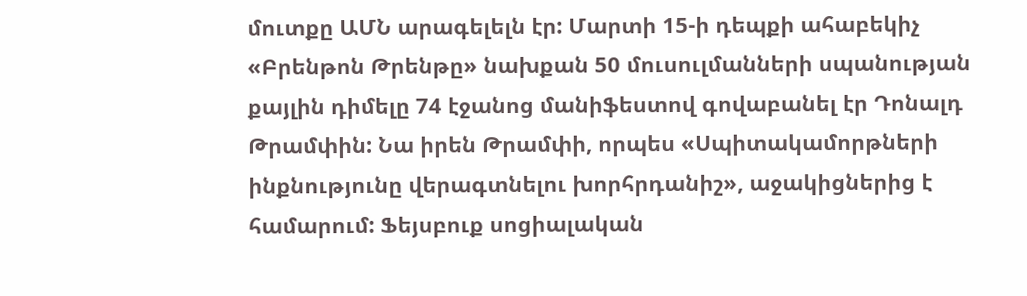մուտքը ԱՄՆ արագելելն էր: Մարտի 15-ի դեպքի ահաբեկիչ «Բրենթոն Թրենթը» նախքան 50 մուսուլմանների սպանության քայլին դիմելը 74 էջանոց մանիֆեստով գովաբանել էր Դոնալդ Թրամփին: Նա իրեն Թրամփի, որպես «Սպիտակամորթների ինքնությունը վերագտնելու խորհրդանիշ», աջակիցներից է համարում: Ֆեյսբուք սոցիալական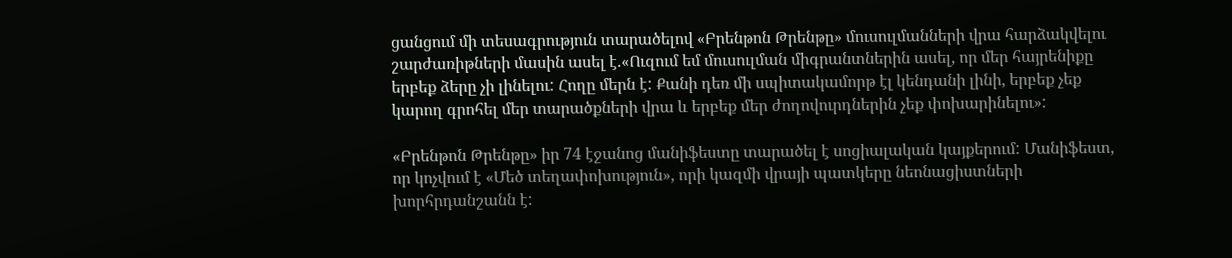ցանցում մի տեսագրություն տարածելով «Բրենթոն Թրենթը» մուսուլմանների վրա հարձակվելու շարժառիթների մասին ասել է.«Ուզում եմ մուսուլման միգրանտներին ասել, որ մեր հայրենիքը երբեք ձերը չի լինելու: Հողը մերն է: Քանի դեռ մի սպիտակամորթ էլ կենդանի լինի, երբեք չեք կարող գրոհել մեր տարածքների վրա և երբեք մեր ժողովուրդներին չեք փոխարինելու»:

«Բրենթոն Թրենթը» իր 74 էջանոց մանիֆեստը տարածել է սոցիալական կայքերում: Մանիֆեստ, որ կոչվում է «Մեծ տեղափոխություն», որի կազմի վրայի պատկերը նեոնացիստների խորհրդանշանն է: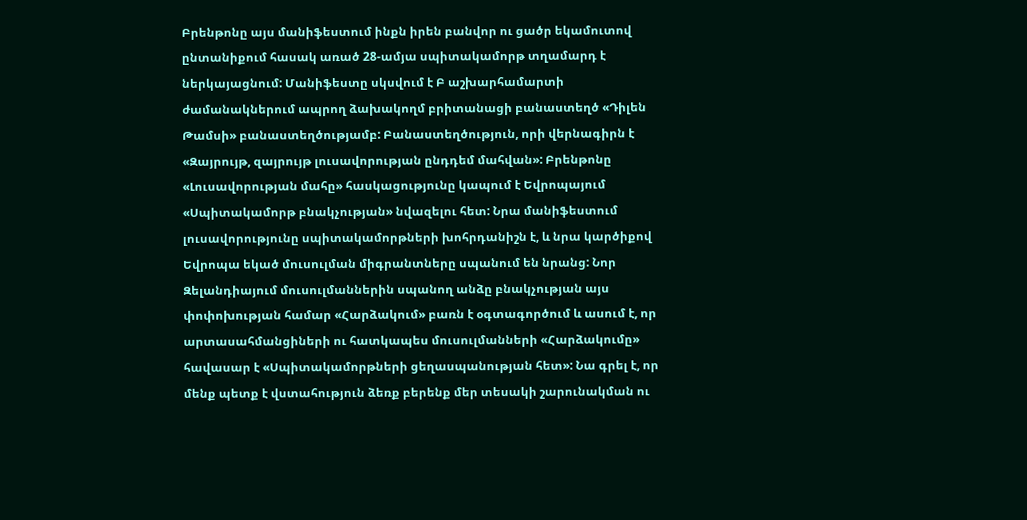Բրենթոնը այս մանիֆեստում ինքն իրեն բանվոր ու ցածր եկամուտով ընտանիքում հասակ առած 28-ամյա սպիտակամորթ տղամարդ է ներկայացնում: Մանիֆեստը սկսվում է Բ աշխարհամարտի ժամանակներում ապրող ձախակողմ բրիտանացի բանաստեղծ «Դիլեն Թամսի» բանաստեղծությամբ: Բանաստեղծություն, որի վերնագիրն է «Զայրույթ, զայրույթ լուսավորության ընդդեմ մահվան»: Բրենթոնը «Լուսավորության մահը» հասկացությունը կապում է Եվրոպայում «Սպիտակամորթ բնակչության» նվազելու հետ: Նրա մանիֆեստում լուսավորությունը սպիտակամորթների խոհրդանիշն է, և նրա կարծիքով Եվրոպա եկած մուսուլման միգրանտները սպանում են նրանց: Նոր Զելանդիայում մուսուլմաններին սպանող անձը բնակչության այս փոփոխության համար «Հարձակում» բառն է օգտագործում և ասում է, որ արտասահմանցիների ու հատկապես մուսուլմանների «Հարձակումը» հավասար է «Սպիտակամորթների ցեղասպանության հետ»: Նա գրել է, որ մենք պետք է վստահություն ձեռք բերենք մեր տեսակի շարունակման ու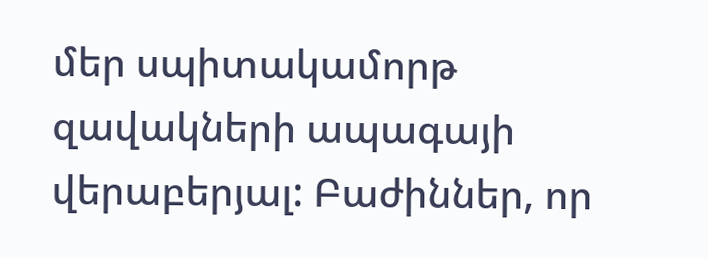մեր սպիտակամորթ զավակների ապագայի վերաբերյալ: Բաժիններ, որ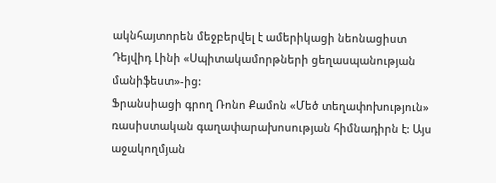ակնհայտորեն մեջբերվել է ամերիկացի նեոնացիստ Դեյվիդ Լինի «Սպիտակամորթների ցեղասպանության մանիֆեստ»-ից:
Ֆրանսիացի գրող Ռոնո Քամոն «Մեծ տեղափոխություն» ռասիստական գաղափարախոսության հիմնադիրն է: Այս աջակողմյան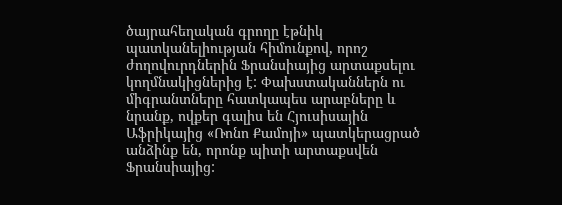ծայրահեղական գրողը էթնիկ պատկանելիության հիմունքով, որոշ ժողովուրդներին Ֆրանսիայից արտաքսելու կողմնակիցներից է: Փախստականներն ու միգրանտները հատկապես արաբները և նրանք, ովքեր գալիս են Հյուսիսային Աֆրիկայից «Ռոնո Քամոյի» պատկերացրած անձինք են, որոնք պիտի արտաքսվեն Ֆրանսիայից: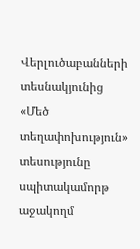Վերլուծաբանների տեսնակյունից «Մեծ տեղափոխություն» տեսությունը սպիտակամորթ աջակողմ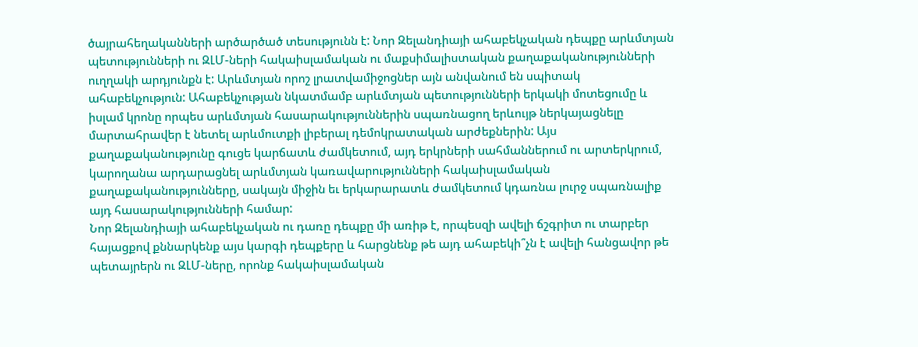ծայրահեղականների արծարծած տեսությունն է: Նոր Զելանդիայի ահաբեկչական դեպքը արևմտյան պետությունների ու ԶԼՄ-ների հակաիսլամական ու մաքսիմալիստական քաղաքականությունների ուղղակի արդյունքն է: Արևմտյան որոշ լրատվամիջոցներ այն անվանում են սպիտակ ահաբեկչություն: Ահաբեկչության նկատմամբ արևմտյան պետությունների երկակի մոտեցումը և իսլամ կրոնը որպես արևմտյան հասարակություններին սպառնացող երևույթ ներկայացնելը մարտահրավեր է նետել արևմուտքի լիբերալ դեմոկրատական արժեքներին: Այս քաղաքականությունը գուցե կարճատև ժամկետում, այդ երկրների սահմաններում ու արտերկրում, կարողանա արդարացնել արևմտյան կառավարությունների հակաիսլամական քաղաքականությունները, սակայն միջին եւ երկարարատև ժամկետում կդառնա լուրջ սպառնալիք այդ հասարակությունների համար:
Նոր Զելանդիայի ահաբեկչական ու դառը դեպքը մի առիթ է, որպեսզի ավելի ճշգրիտ ու տարբեր հայացքով քննարկենք այս կարգի դեպքերը և հարցնենք թե այդ ահաբեկի՞չն է ավելի հանցավոր թե պետայրերն ու ԶԼՄ-ները, որոնք հակաիսլամական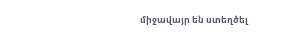միջավայր են ստեղծել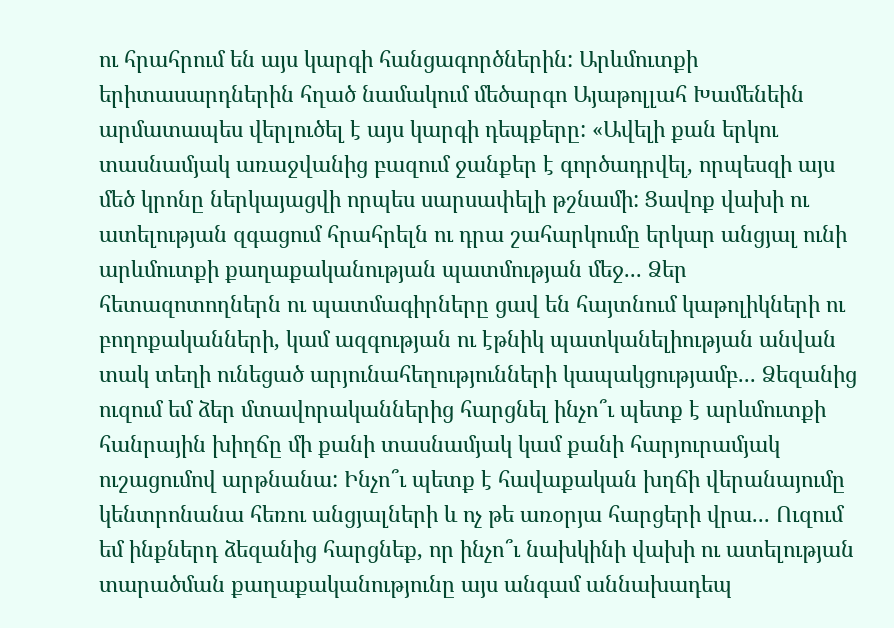ու հրահրում են այս կարգի հանցագործներին: Արևմուտքի երիտասարդներին հղած նամակում մեծարգո Այաթոլլահ Խամենեին արմատապես վերլուծել է այս կարգի դեպքերը: «Ավելի քան երկու տասնամյակ առաջվանից բազում ջանքեր է գործադրվել, որպեսզի այս մեծ կրոնը ներկայացվի որպես սարսափելի թշնամի: Ցավոք վախի ու ատելության զգացում հրահրելն ու դրա շահարկումը երկար անցյալ ունի արևմուտքի քաղաքականության պատմության մեջ... Ձեր հետազոտողներն ու պատմագիրները ցավ են հայտնում կաթոլիկների ու բողոքականների, կամ ազգության ու էթնիկ պատկանելիության անվան տակ տեղի ունեցած արյունահեղությունների կապակցությամբ... Ձեզանից ուզում եմ ձեր մտավորականներից հարցնել ինչո՞ւ պետք է արևմուտքի հանրային խիղճը մի քանի տասնամյակ կամ քանի հարյուրամյակ ուշացումով արթնանա: Ինչո՞ւ պետք է հավաքական խղճի վերանայումը կենտրոնանա հեռու անցյալների և ոչ թե առօրյա հարցերի վրա... Ուզում եմ ինքներդ ձեզանից հարցնեք, որ ինչո՞ւ նախկինի վախի ու ատելության տարածման քաղաքականությունը այս անգամ աննախադեպ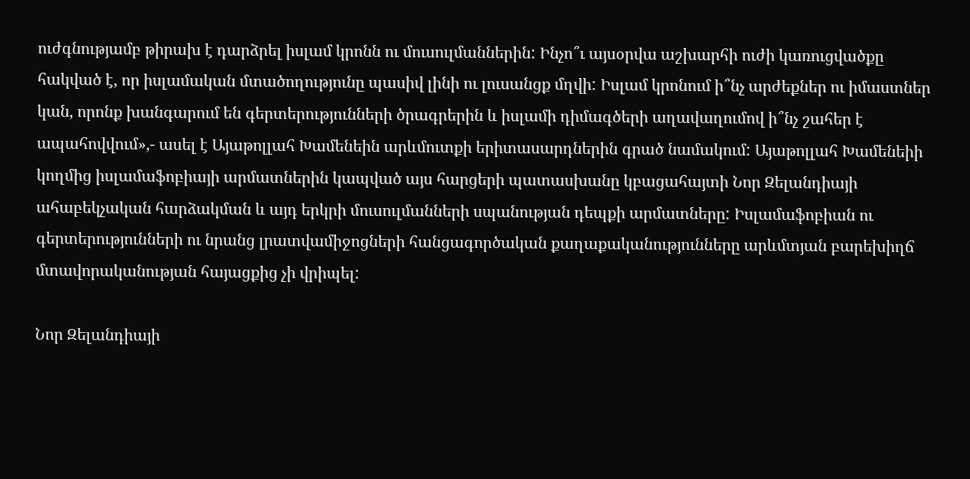ուժգնությամբ թիրախ է դարձրել իսլամ կրոնն ու մուսուլմաններին: Ինչո՞ւ այսօրվա աշխարհի ուժի կառուցվածքը հակված է, որ իսլամական մտածողությունը պասիվ լինի ու լուսանցք մղվի: Իսլամ կրոնում ի՞նչ արժեքներ ու իմաստներ կան, որոնք խանգարում են գերտերությունների ծրագրերին և իսլամի դիմագծերի աղավաղումով ի՞նչ շահեր է ապահովվում»,- ասել է Այաթոլլահ Խամենեին արևմուտքի երիտասարդներին գրած նամակում: Այաթոլլահ Խամենեիի կողմից իսլամաֆոբիայի արմատներին կապված այս հարցերի պատասխանը կբացահայտի Նոր Զելանդիայի ահաբեկչական հարձակման և այդ երկրի մուսուլմանների սպանության դեպքի արմատները: Իսլամաֆոբիան ու գերտերությունների ու նրանց լրատվամիջոցների հանցագործական քաղաքականությունները արևմտյան բարեխիղճ մտավորականության հայացքից չի վրիպել:

Նոր Զելանդիայի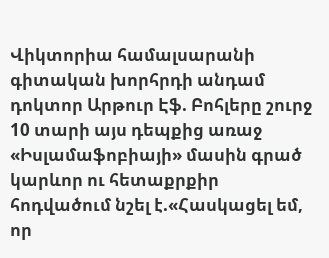Վիկտորիա համալսարանի գիտական խորհրդի անդամ դոկտոր Արթուր Էֆ. Բոհլերը շուրջ 10 տարի այս դեպքից առաջ «Իսլամաֆոբիայի» մասին գրած կարևոր ու հետաքրքիր հոդվածում նշել է.«Հասկացել եմ, որ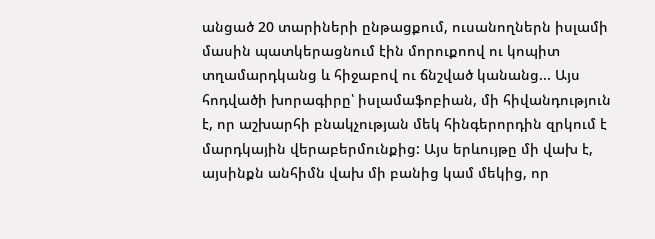անցած 20 տարիների ընթացքում, ուսանողներն իսլամի մասին պատկերացնում էին մորուքոով ու կոպիտ տղամարդկանց և հիջաբով ու ճնշված կանանց... Այս հոդվածի խորագիրը՝ իսլամաֆոբիան, մի հիվանդություն է, որ աշխարհի բնակչության մեկ հինգերորդին զրկում է մարդկային վերաբերմունքից: Այս երևույթը մի վախ է, այսինքն անհիմն վախ մի բանից կամ մեկից, որ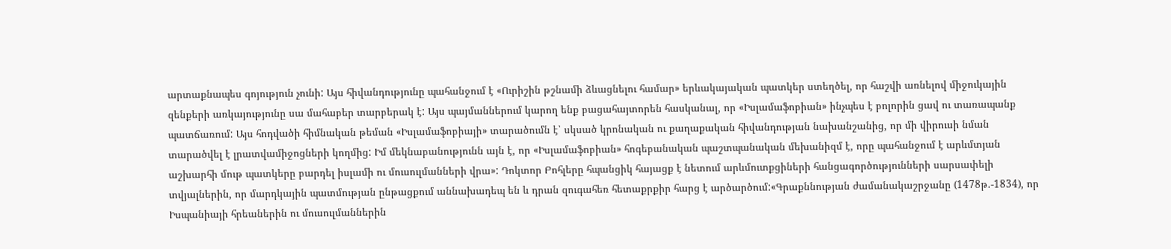արտաքնապես գոյություն չունի: Այս հիվանդությունը պահանջում է «Ուրիշին թշնամի ձևացնելու համար» երևակայական պատկեր ստեղծել, որ հաշվի առնելով միջուկային զենքերի առկայությունը սա մահաբեր տարբերակ է: Այս պայմաններում կարող ենք բացահայտորեն հասկանալ, որ «Իսլամաֆոբիան» ինչպես է բոլորին ցավ ու տառապանք պատճառում: Այս հոդվածի հիմնական թեման «Իսլամաֆոբիայի» տարածումն է՝ սկսած կրոնական ու քաղաքական հիվանդության նախանշանից, որ մի վիրուսի նման տարածվել է լրատվամիջոցների կողմից: Իմ մեկնաբանությունն այն է, որ «Իսլամաֆոբիան» հոգեբանական պաշտպանական մեխանիզմ է, որը պահանջում է արևմտյան աշխարհի մութ պատկերը բարդել իսլամի ու մուսուլմանների վրա»: Դոկտոր Բոհլերը հպանցիկ հայացք է նետում արևմուտքցիների հանցագործությունների սարսափելի տվյալներին, որ մարդկային պատմության ընթացքում աննախադեպ են և դրան զուգահեռ հետաքրքիր հարց է արծարծում:«Գրաքննության ժամանակաշրջանը (1478թ.-1834), որ Իսպանիայի հրեաներին ու մուսուլմաններին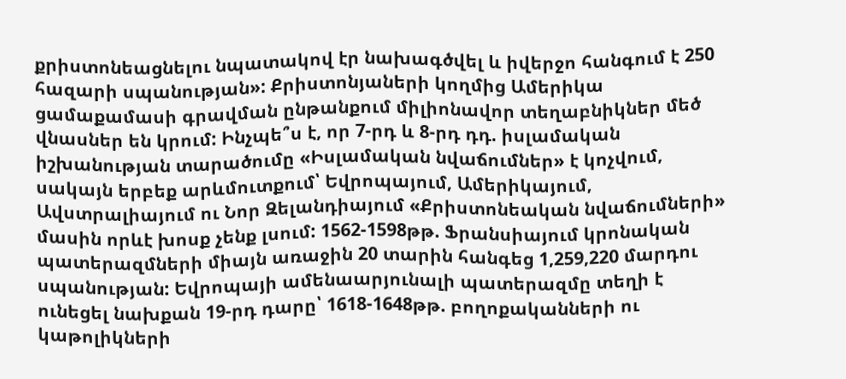քրիստոնեացնելու նպատակով էր նախագծվել և իվերջո հանգում է 250 հազարի սպանության»: Քրիստոնյաների կողմից Ամերիկա ցամաքամասի գրավման ընթանքում միլիոնավոր տեղաբնիկներ մեծ վնասներ են կրում: Ինչպե՞ս է, որ 7-րդ և 8-րդ դդ. իսլամական իշխանության տարածումը «Իսլամական նվաճումներ» է կոչվում, սակայն երբեք արևմուտքում՝ Եվրոպայում, Ամերիկայում, Ավստրալիայում ու Նոր Զելանդիայում «Քրիստոնեական նվաճումների» մասին որևէ խոսք չենք լսում: 1562-1598թթ. Ֆրանսիայում կրոնական պատերազմների միայն առաջին 20 տարին հանգեց 1,259,220 մարդու սպանության: Եվրոպայի ամենաարյունալի պատերազմը տեղի է ունեցել նախքան 19-րդ դարը՝ 1618-1648թթ. բողոքականների ու կաթոլիկների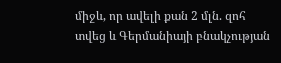միջև, որ ավելի քան 2 մլն. զոհ տվեց և Գերմանիայի բնակչության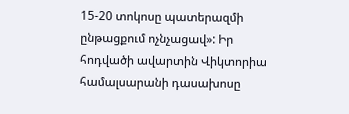15-20 տոկոսը պատերազմի ընթացքում ոչնչացավ»: Իր հոդվածի ավարտին Վիկտորիա համալսարանի դասախոսը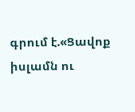գրում է.«Ցավոք իսլամն ու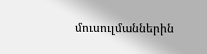մուսուլմաններին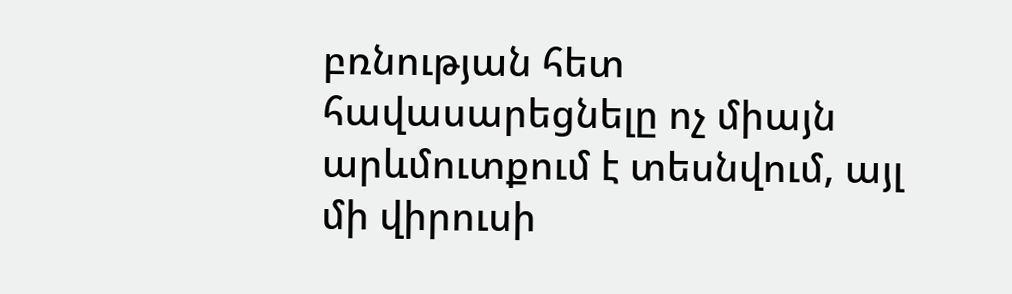բռնության հետ հավասարեցնելը ոչ միայն արևմուտքում է տեսնվում, այլ մի վիրուսի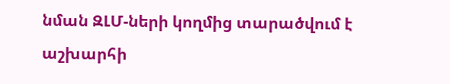նման ԶԼՄ-ների կողմից տարածվում է աշխարհի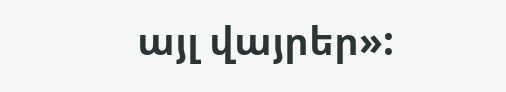այլ վայրեր»: